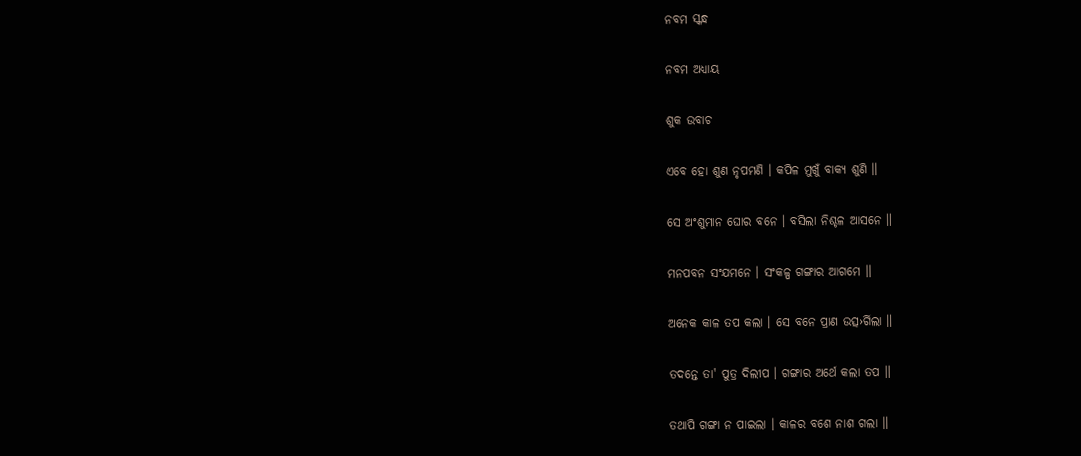ନବମ ସ୍କନ୍ଧ

ନବମ ଅଧ୍ୟାୟ

ଶୁକ ଉବାଚ

ଏବେ ହୋ ଶୁଣ ନୃପମଣି । କପିଳ ମୁଖୁଁ ବାକ୍ୟ ଶୁଣି ॥

ସେ ଅଂଶୁମାନ ଘୋର ବନେ । ବସିଲା ନିଶ୍ଚଳ ଆସନେ ॥

ମନପବନ ସଂଯମନେ । ସଂକଳ୍ପ ଗଙ୍ଗାର ଆଗମେ ॥

ଅନେକ କାଳ ତପ କଲା । ସେ ବନେ ପ୍ରାଣ ଉତ୍ସ›ର୍ଗିଲା ॥

ତଦନ୍ତେ ତା' ପୁତ୍ର ଦିଲୀପ । ଗଙ୍ଗାର ଅର୍ଥେ କଲା ତପ ॥

ତଥାପି ଗଙ୍ଗା ନ ପାଇଲା । କାଳର ବଶେ ନାଶ ଗଲା ॥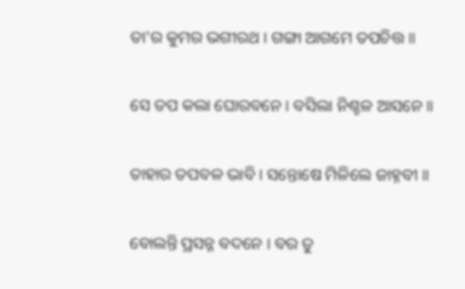ତା'ର କୁମର ଭଗୀରଥ । ଗଙ୍ଗା ଆଗମେ ତପଚିତ୍ତ ॥

ସେ ତପ କଲା ଘୋରବନେ । ବସିଲା ନିଶ୍ଚଳ ଆସନେ ॥

ତାହାର ତପବଳ ଭାବି । ସନ୍ତୋଷେ ମିଳିଲେ ଜାହ୍ନବୀ ॥

ବୋଲନ୍ତି ପ୍ରସନ୍ନ ବଦନେ । ବର ତୁ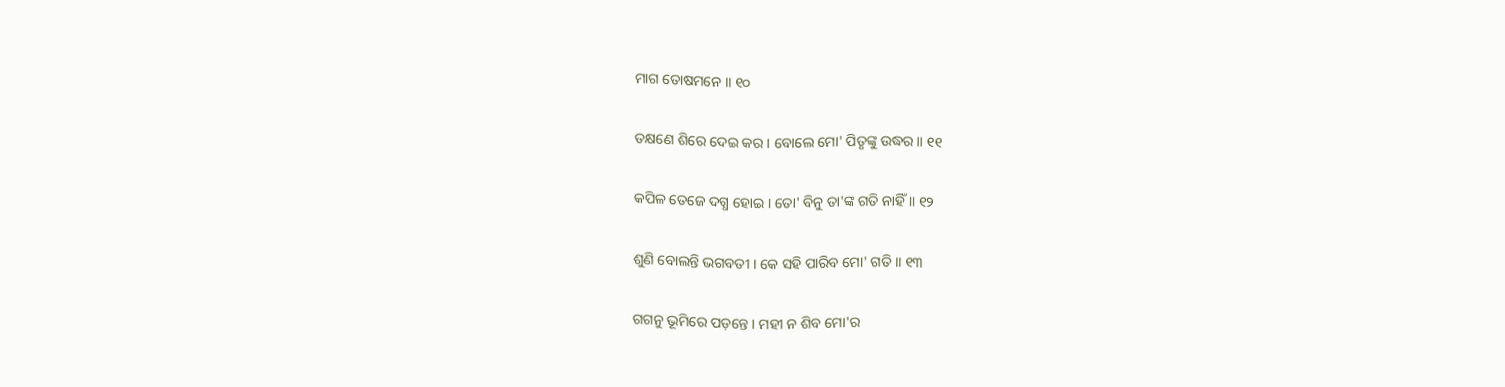ମାଗ ତୋଷମନେ ॥ ୧୦

ତକ୍ଷଣେ ଶିରେ ଦେଇ କର । ବୋଲେ ମୋ' ପିତୃଙ୍କୁ ଉଦ୍ଧର ॥ ୧୧

କପିଳ ତେଜେ ଦଗ୍ଧ ହୋଇ । ତୋ' ବିନୁ ତା'ଙ୍କ ଗତି ନାହିଁ ॥ ୧୨

ଶୁଣି ବୋଲନ୍ତି ଭଗବତୀ । କେ ସହି ପାରିବ ମୋ' ଗତି ॥ ୧୩

ଗଗନୁ ଭୂମିରେ ପଡ଼ନ୍ତେ । ମହୀ ନ ଶିବ ମୋ'ର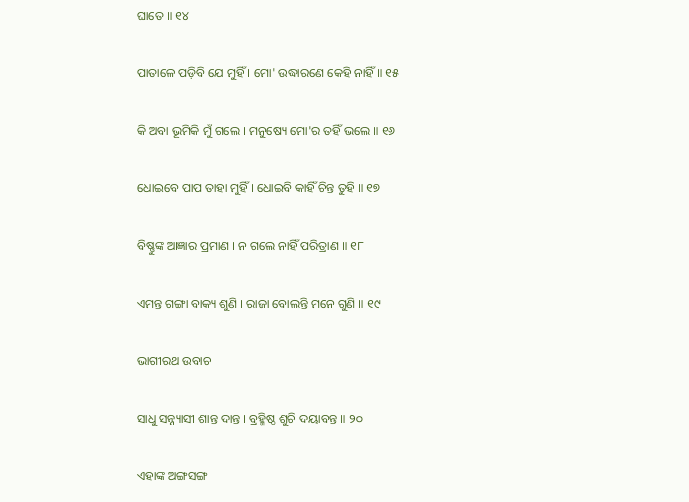ଘାତେ ॥ ୧୪

ପାତାଳେ ପଡ଼ିବି ଯେ ମୁହିଁ । ମୋ' ଉଦ୍ଧାରଣେ କେହି ନାହିଁ ॥ ୧୫

କି ଅବା ଭୂମିକି ମୁଁ ଗଲେ । ମନୁଷ୍ୟେ ମୋ'ର ତହିଁ ଭଲେ ॥ ୧୬

ଧୋଇବେ ପାପ ତାହା ମୁହିଁ । ଧୋଇବି କାହିଁ ଚିନ୍ତ ତୁହି ॥ ୧୭

ବିଷ୍ଣୁଙ୍କ ଆଜ୍ଞାର ପ୍ରମାଣ । ନ ଗଲେ ନାହିଁ ପରିତ୍ରାଣ ॥ ୧୮

ଏମନ୍ତ ଗଙ୍ଗା ବାକ୍ୟ ଶୁଣି । ରାଜା ବୋଲନ୍ତି ମନେ ଗୁଣି ॥ ୧୯

ଭାଗୀରଥ ଉବାଚ

ସାଧୁ ସନ୍ନ୍ୟାସୀ ଶାନ୍ତ ଦାନ୍ତ । ବ୍ରହ୍ମିଷ୍ଠ ଶୁଚି ଦୟାବନ୍ତ ॥ ୨୦

ଏହାଙ୍କ ଅଙ୍ଗସଙ୍ଗ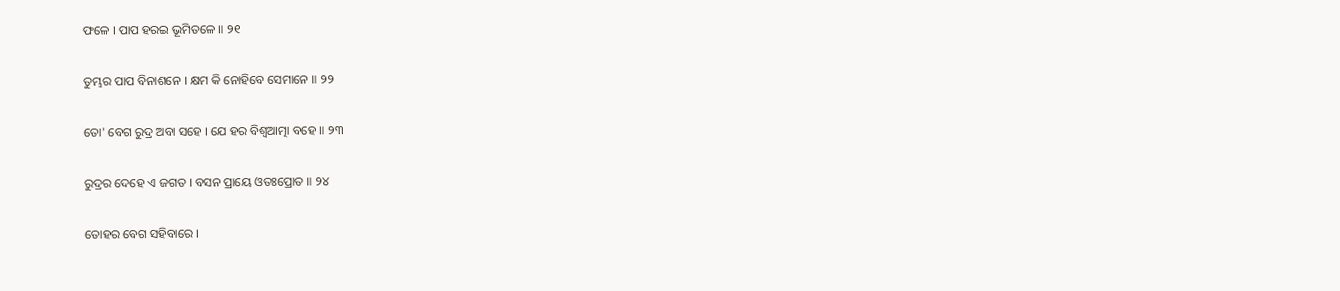ଫଳେ । ପାପ ହରଇ ଭୂମିତଳେ ॥ ୨୧

ତୁମ୍ଭର ପାପ ବିନାଶନେ । କ୍ଷମ କି ନୋହିବେ ସେମାନେ ॥ ୨୨

ତୋ' ବେଗ ରୁଦ୍ର ଅବା ସହେ । ଯେ ହର ବିଶ୍ୱଆତ୍ମା ବହେ ॥ ୨୩

ରୁଦ୍ରର ଦେହେ ଏ ଜଗତ । ବସନ ପ୍ରାୟେ ଓତଃପ୍ରୋତ ॥ ୨୪

ତୋହର ବେଗ ସହିବାରେ ।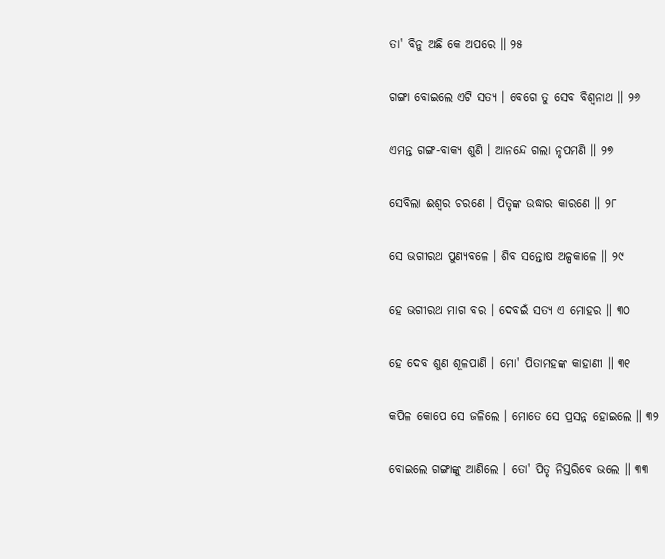ତା' ବିନୁ ଅଛି କେ ଅପରେ ॥ ୨୫

ଗଙ୍ଗା ବୋଇଲେ ଏଟି ସତ୍ୟ । ବେଗେ ତୁ ସେବ ବିଶ୍ୱନାଥ ॥ ୨୬

ଏମନ୍ତ ଗଙ୍ଗ-ବାକ୍ୟ ଶୁଣି । ଆନନ୍ଦେ ଗଲା ନୃପମଣି ॥ ୨୭

ସେବିଲା ଈଶ୍ୱର ଚରଣେ । ପିତୃଙ୍କ ଉଦ୍ଧାର କାରଣେ ॥ ୨୮

ସେ ଭଗୀରଥ ପୁଣ୍ୟବଳେ । ଶିବ ସନ୍ତୋଷ ଅଳ୍ପକାଳେ ॥ ୨୯

ହେ ଭଗୀରଥ ମାଗ ବର । ଦେବଇଁ ସତ୍ୟ ଏ ମୋହର ॥ ୩୦

ହେ ଦେବ ଶୁଣ ଶୂଳପାଣି । ମୋ' ପିତାମହଙ୍କ କାହାଣୀ ॥ ୩୧

କପିଳ କୋପେ ସେ ଜଳିଲେ । ମୋତେ ସେ ପ୍ରସନ୍ନ ହୋଇଲେ ॥ ୩୨

ବୋଇଲେ ଗଙ୍ଗାଙ୍କୁ ଆଣିଲେ । ତୋ' ପିତୃ ନିସ୍ତରିବେ ଭଲେ ॥ ୩୩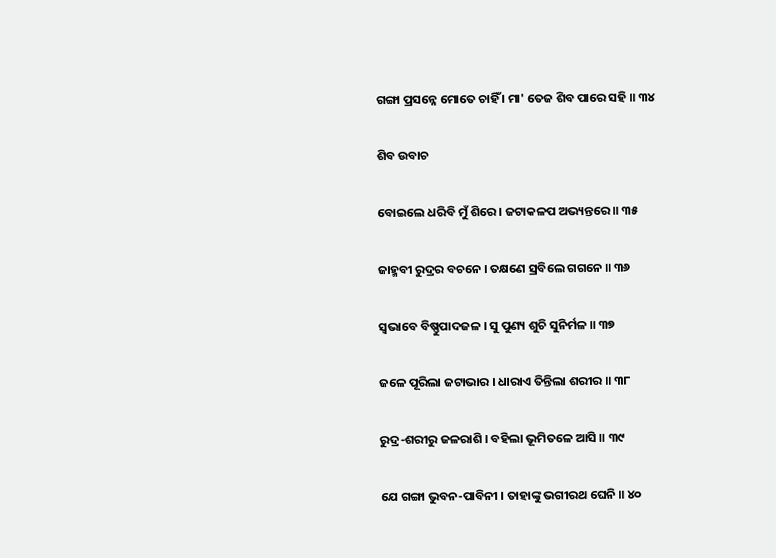ଗଙ୍ଗା ପ୍ରସନ୍ନେ ମୋତେ ଚାହିଁ । ମା' ତେଜ ଶିବ ପାରେ ସହି ॥ ୩୪

ଶିବ ଉବାଚ

ବୋଇଲେ ଧରିବି ମୁଁ ଶିରେ । ଜଟାକଳପ ଅଭ୍ୟନ୍ତରେ ॥ ୩୫

ଜାହ୍ମବୀ ରୁଦ୍ରର ବଚନେ । ତକ୍ଷଣେ ସ୍ରବିଲେ ଗଗନେ ॥ ୩୬

ସ୍ୱଭାବେ ବିଷ୍ଣୁପାଦଜଳ । ସୁ ପୁଣ୍ୟ ଶୁଚି ସୁନିର୍ମଳ ॥ ୩୭

ଜଳେ ପୂରିଲା ଜଟାଭାର । ଧାରାଏ ତିନ୍ତିଲା ଶରୀର ॥ ୩୮

ରୁଦ୍ର-ଶରୀରୁ ଜଳରାଶି । ବହିଲା ଭୂମିତଳେ ଆସି ॥ ୩୯

ଯେ ଗଙ୍ଗା ଭୁବନ-ପାବିନୀ । ତାହାଙ୍କୁ ଭଗୀରଥ ଘେନି ॥ ୪୦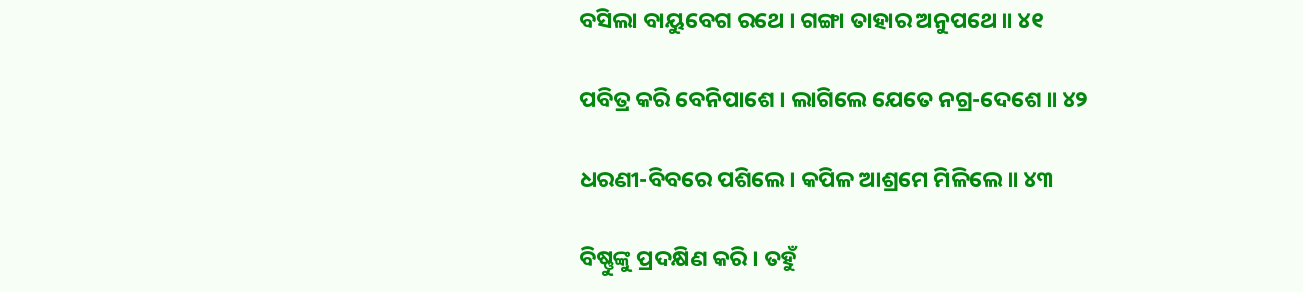ବସିଲା ବାୟୁବେଗ ରଥେ । ଗଙ୍ଗା ତାହାର ଅନୁପଥେ ॥ ୪୧

ପବିତ୍ର କରି ବେନିପାଶେ । ଲାଗିଲେ ଯେତେ ନଗ୍ର-ଦେଶେ ॥ ୪୨

ଧରଣୀ-ବିବରେ ପଶିଲେ । କପିଳ ଆଶ୍ରମେ ମିଳିଲେ ॥ ୪୩

ବିଷ୍ଣୁଙ୍କୁ ପ୍ରଦକ୍ଷିଣ କରି । ତହୁଁ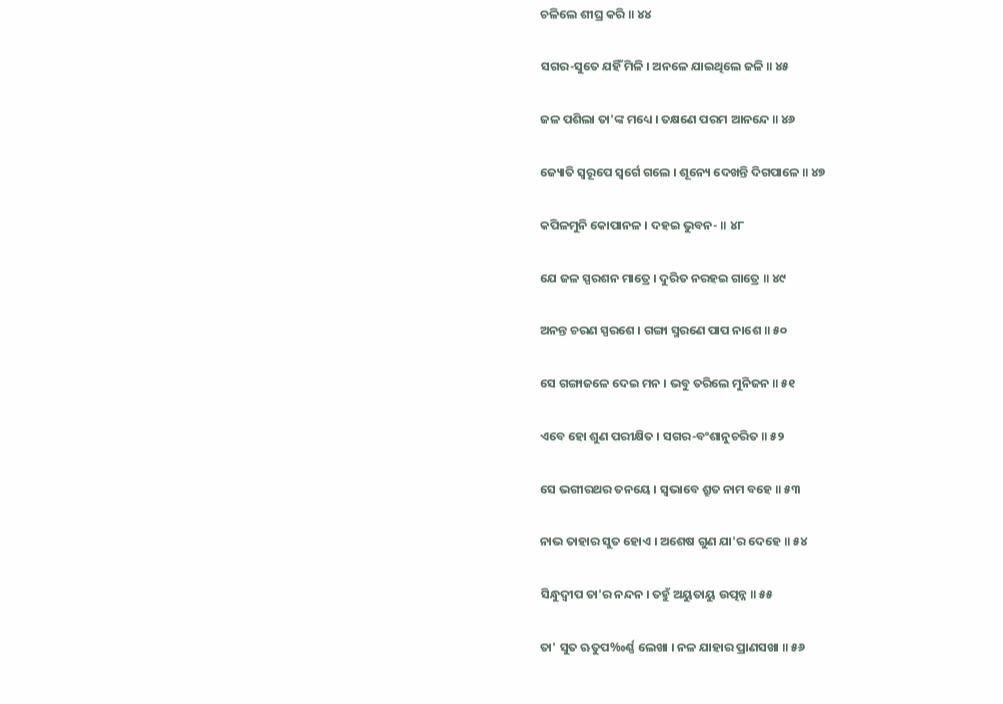ଚଳିଲେ ଶୀଘ୍ର କରି ॥ ୪୪

ସଗର-ସୁତେ ଯହିଁ ମିଳି । ଅନଳେ ଯାଇଥିଲେ ଜଳି ॥ ୪୫

ଜଳ ପଶିଲା ତା'ଙ୍କ ମଧ୍ୟେ । ତକ୍ଷଣେ ପରମ ଆନନ୍ଦେ ॥ ୪୬

ଜ୍ୟୋତି ସ୍ୱରୂପେ ସ୍ୱର୍ଗେ ଗଲେ । ଶୂନ୍ୟେ ଦେଖନ୍ତି ଦିଗପାଳେ ॥ ୪୭

କପିଳମୁନି କୋପାନଳ । ଦହଇ ଭୁବନ- ॥ ୪୮

ଯେ ଜଳ ସ୍ପରଶନ ମାତ୍ରେ । ଦୁରିତ ନରହଇ ଗାତ୍ରେ ॥ ୪୯

ଅନନ୍ତ ଚରଣ ସ୍ପରଶେ । ଗଙ୍ଗା ସ୍ମରଣେ ପାପ ନାଶେ ॥ ୫୦

ସେ ଗଙ୍ଗାଜଳେ ଦେଇ ମନ । ଭବୁ ତରିଲେ ମୁନିଜନ ॥ ୫୧

ଏବେ ହୋ ଶୁଣ ପରୀକ୍ଷିତ । ସଗର-ବଂଶାନୁଚରିତ ॥ ୫୨

ସେ ଭଗୀରଥର ତନୟେ । ସ୍ୱଭାବେ ଶ୍ରୁତ ନାମ ବହେ ॥ ୫୩

ନାଭ ତାହାର ସୁତ ହୋଏ । ଅଶେଷ ଗୁଣ ଯା'ର ଦେହେ ॥ ୫୪

ସିନ୍ଧୁଦ୍ୱୀପ ତା'ର ନନ୍ଦନ । ତହୁଁ ଅୟୁତାୟୁ ଉତ୍ପନ୍ନ ॥ ୫୫

ତା' ସୁତ ଋତୁପ‰ର୍ଣ୍ଣ ଲେଖା । ନଳ ଯାହାର ପ୍ରାଣସଖା ॥ ୫୬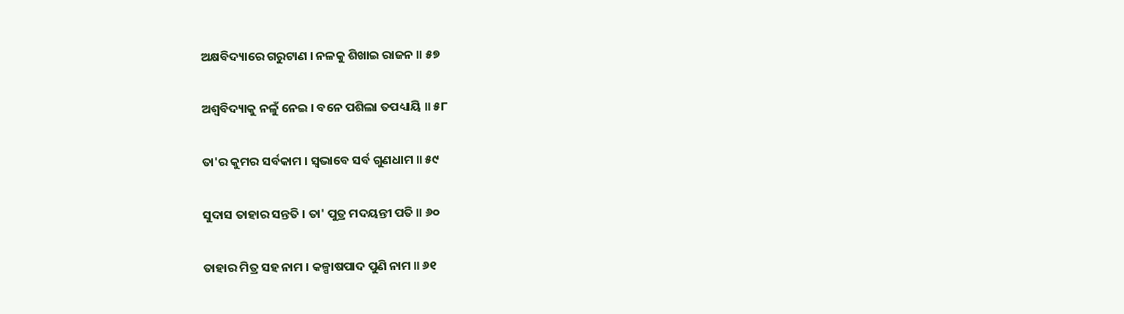ଅକ୍ଷବିଦ୍ୟାରେ ଗରୁଟାଣ । ନଳକୁ ଶିଖାଇ ରାଜନ ॥ ୫୭

ଅଶ୍ୱବିଦ୍ୟାକୁ ନଳୁଁ ନେଇ । ବନେ ପଶିଲା ତପଧ୍ୟାୟି ॥ ୫୮

ତା'ର କୁମର ସର୍ବକାମ । ସ୍ୱଭାବେ ସର୍ବ ଗୁଣଧାମ ॥ ୫୯

ସୁଦାସ ତାହାର ସନ୍ତତି । ତା' ପୁତ୍ର ମଦୟନ୍ତୀ ପତି ॥ ୬୦

ତାହାର ମିତ୍ର ସହ ନାମ । କଳ୍ପାଷପାଦ ପୁଣି ନାମ ॥ ୬୧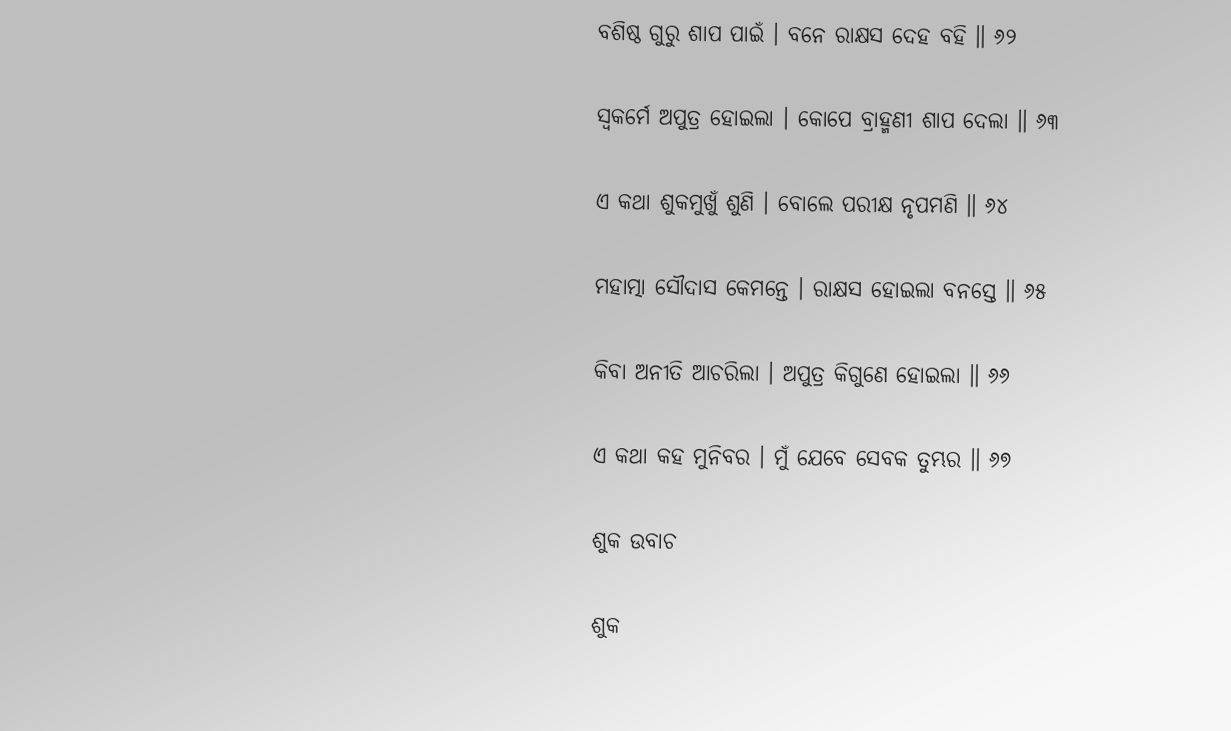ବଶିଷ୍ଠ ଗୁରୁ ଶାପ ପାଇଁ । ବନେ ରାକ୍ଷସ ଦେହ ବହି ॥ ୬୨

ସ୍ୱକର୍ମେ ଅପୁତ୍ର ହୋଇଲା । କୋପେ ବ୍ରାହ୍ମଣୀ ଶାପ ଦେଲା ॥ ୬୩

ଏ କଥା ଶୁକମୁଖୁଁ ଶୁଣି । ବୋଲେ ପରୀକ୍ଷ ନୃପମଣି ॥ ୬୪

ମହାତ୍ମା ସୌଦାସ କେମନ୍ତେ । ରାକ୍ଷସ ହୋଇଲା ବନସ୍ତେ ॥ ୬୫

କିବା ଅନୀତି ଆଚରିଲା । ଅପୁତ୍ର କିଗୁଣେ ହୋଇଲା ॥ ୬୬

ଏ କଥା କହ ମୁନିବର । ମୁଁ ଯେବେ ସେବକ ତୁମ୍ଭର ॥ ୬୭

ଶୁକ ଉବାଚ

ଶୁକ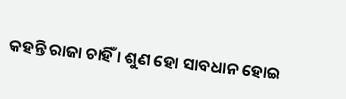କହନ୍ତି ରାଜା ଚାହିଁ । ଶୁଣ ହୋ ସାବଧାନ ହୋଇ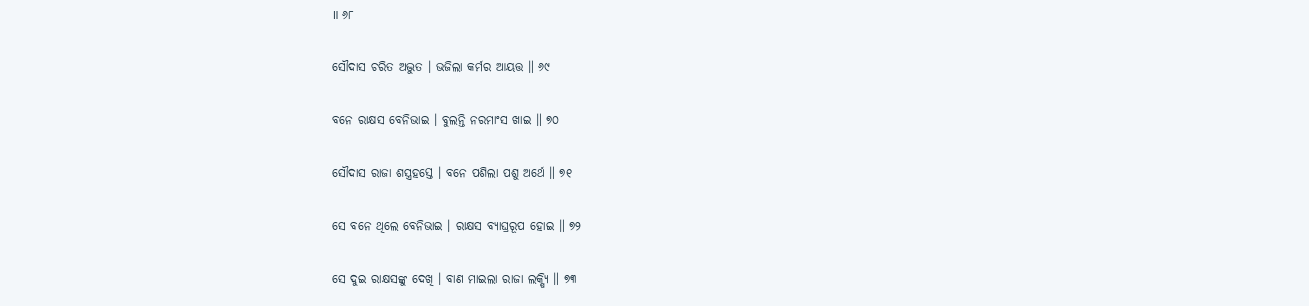॥ ୬୮

ସୌଦାସ ଚରିତ ଅଦ୍ଭୁତ । ଭଜିଲା କର୍ମର ଆୟତ୍ତ ॥ ୬୯

ବନେ ରାକ୍ଷସ ବେନିଭାଇ । ବୁଲନ୍ତି ନରମାଂସ ଖାଇ ॥ ୭୦

ସୌଦାସ ରାଜା ଶସ୍ତ୍ରହସ୍ତେ । ବନେ ପଶିଲା ପଶୁ ଅର୍ଥେ ॥ ୭୧

ସେ ବନେ ଥିଲେ ବେନିଭାଇ । ରାକ୍ଷସ ବ୍ୟାଘ୍ରରୂପ ହୋଇ ॥ ୭୨

ସେ ଦୁଇ ରାକ୍ଷସଙ୍କୁ ଦେଖି । ବାଣ ମାଇଲା ରାଜା ଲକ୍ଷ୍ୟି ॥ ୭୩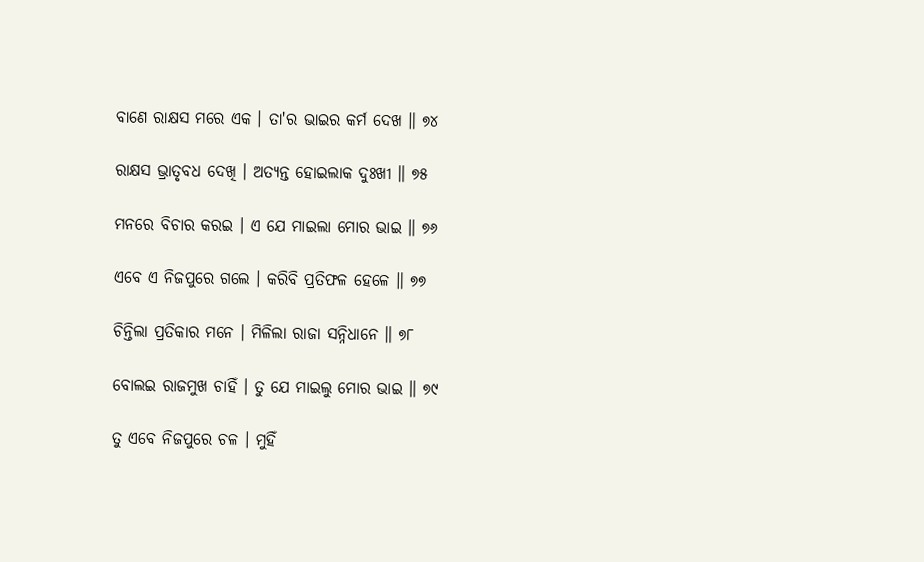ବାଣେ ରାକ୍ଷସ ମରେ ଏକ । ତା'ର ଭାଇର କର୍ମ ଦେଖ ॥ ୭୪

ରାକ୍ଷସ ଭ୍ରାତୃବଧ ଦେଖି । ଅତ୍ୟନ୍ତ ହୋଇଲାକ ଦୁଃଖୀ ॥ ୭୫

ମନରେ ବିଚାର କରଇ । ଏ ଯେ ମାଇଲା ମୋର ଭାଇ ॥ ୭୬

ଏବେ ଏ ନିଜପୁରେ ଗଲେ । କରିବି ପ୍ରତିଫଳ ହେଳେ ॥ ୭୭

ଚିନ୍ତିଲା ପ୍ରତିକାର ମନେ । ମିଳିଲା ରାଜା ସନ୍ନିଧାନେ ॥ ୭୮

ବୋଲଇ ରାଜମୁଖ ଚାହିଁ । ତୁ ଯେ ମାଇଲୁ ମୋର ଭାଇ ॥ ୭୯

ତୁ ଏବେ ନିଜପୁରେ ଚଳ । ମୁହିଁ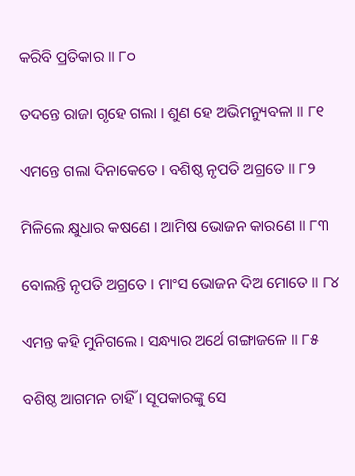କରିବି ପ୍ରତିକାର ॥ ୮୦

ତଦନ୍ତେ ରାଜା ଗୃହେ ଗଲା । ଶୁଣ ହେ ଅଭିମନ୍ୟୁବଳା ॥ ୮୧

ଏମନ୍ତେ ଗଲା ଦିନାକେତେ । ବଶିଷ୍ଠ ନୃପତି ଅଗ୍ରତେ ॥ ୮୨

ମିଳିଲେ କ୍ଷୁଧାର କଷଣେ । ଆମିଷ ଭୋଜନ କାରଣେ ॥ ୮୩

ବୋଲନ୍ତି ନୃପତି ଅଗ୍ରତେ । ମାଂସ ଭୋଜନ ଦିଅ ମୋତେ ॥ ୮୪

ଏମନ୍ତ କହି ମୁନିଗଲେ । ସନ୍ଧ୍ୟାର ଅର୍ଥେ ଗଙ୍ଗାଜଳେ ॥ ୮୫

ବଶିଷ୍ଠ ଆଗମନ ଚାହିଁ । ସୂପକାରଙ୍କୁ ସେ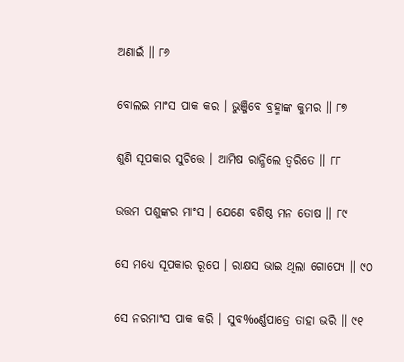ଅଣାଇଁ ॥ ୮୬

ବୋଲଇ ମାଂସ ପାକ କର । ଭୁଞ୍ଜିବେ ବ୍ରହ୍ମାଙ୍କ କୁମର ॥ ୮୭

ଶୁଣି ସୂପକାର ସୁଚିତ୍ତେ । ଆମିଷ ରାନ୍ଧିଲେ ତ୍ୱରିତେ ॥ ୮୮

ଉତ୍ତମ ପଶୁଙ୍କର ମାଂସ । ଯେଣେ ବଶିଷ୍ଠ ମନ ତୋଷ ॥ ୮୯

ସେ ମଧ୍ୟେ ସୂପକାର ରୂପେ । ରାକ୍ଷସ ଭାଇ ଥିଲା ଗୋପ୍ୟେ ॥ ୯୦

ସେ ନରମାଂସ ପାକ କରି । ସୁବ‰ର୍ଣ୍ଣପାତ୍ରେ ତାହା ଭରି ॥ ୯୧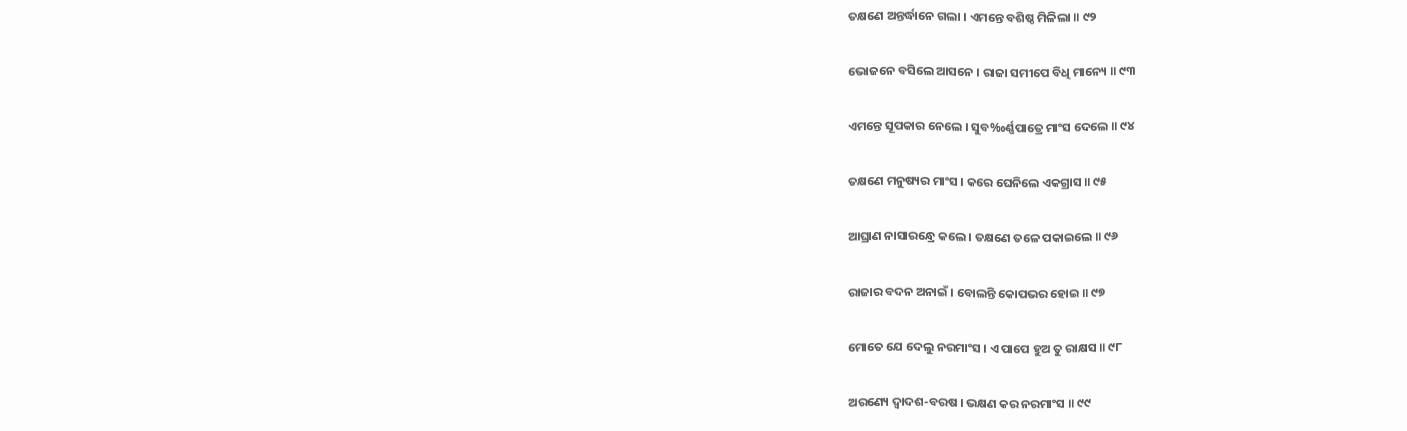ତକ୍ଷଣେ ଅନ୍ତର୍ଦ୍ଧାନେ ଗଲା । ଏମନ୍ତେ ବଶିଷ୍ଠ ମିଳିଲା ॥ ୯୨

ଭୋଜନେ ବସିଲେ ଆସନେ । ରାଜା ସମୀପେ ବିଧି ମାନ୍ୟେ ॥ ୯୩

ଏମନ୍ତେ ସୂପକାର ନେଲେ । ସୁବ‰ର୍ଣ୍ଣପାତ୍ରେ ମାଂସ ଦେଲେ ॥ ୯୪

ତକ୍ଷଣେ ମନୁଷ୍ୟର ମାଂସ । କରେ ଘେନିଲେ ଏକଗ୍ରାସ ॥ ୯୫

ଆଘ୍ରାଣ ନାସାରନ୍ଧ୍ରେ କଲେ । ତକ୍ଷଣେ ତଳେ ପକାଇଲେ ॥ ୯୬

ରାଜାର ବଦନ ଅନାଇଁ । ବୋଲନ୍ତି କୋପଭର ହୋଇ ॥ ୯୭

ମୋତେ ଯେ ଦେଲୁ ନରମାଂସ । ଏ ପାପେ ହୁଅ ତୁ ରାକ୍ଷସ ॥ ୯୮

ଅରଣ୍ୟେ ଦ୍ୱାଦଶ-ବରଷ । ଭକ୍ଷଣ କର ନରମାଂସ ॥ ୯୯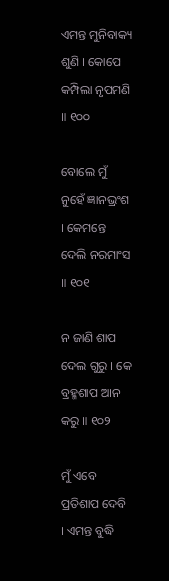ଏମନ୍ତ ମୁନିବାକ୍ୟ ଶୁଣି । କୋପେ କମ୍ପିଲା ନୃପମଣି ॥ ୧୦୦

ବୋଲେ ମୁଁ ନୁହେଁ ଜ୍ଞାନଭ୍ରଂଶ । କେମନ୍ତେ ଦେଲି ନରମାଂସ ॥ ୧୦୧

ନ ଜାଣି ଶାପ ଦେଲ ଗୁରୁ । କେ ବ୍ରହ୍ମଶାପ ଆନ କରୁ ॥ ୧୦୨

ମୁଁ ଏବେ ପ୍ରତିଶାପ ଦେବି । ଏମନ୍ତ ବୁଦ୍ଧି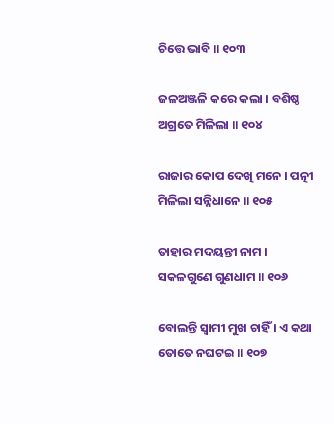ଚିତ୍ତେ ଭାବି ॥ ୧୦୩

ଜଳଅଞ୍ଜଳି କରେ କଲା । ବଶିଷ୍ଠ ଅଗ୍ରତେ ମିଳିଲା ॥ ୧୦୪

ରାଜାର କୋପ ଦେଖି ମନେ । ପତ୍ନୀ ମିଳିଲା ସନ୍ନିଧାନେ ॥ ୧୦୫

ତାହାର ମଦୟନ୍ତୀ ନାମ । ସକଳଗୁଣେ ଗୁଣଧାମ ॥ ୧୦୬

ବୋଲନ୍ତି ସ୍ୱାମୀ ମୁଖ ଚାହିଁ । ଏ କଥା ତୋତେ ନଘଟଇ ॥ ୧୦୭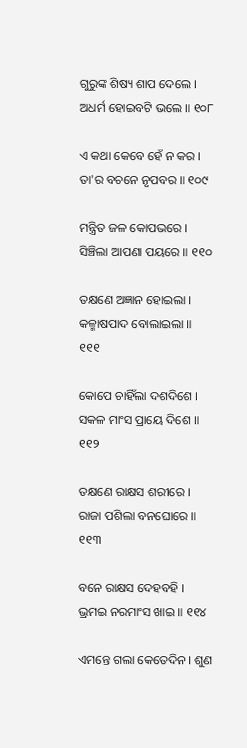ଗୁରୁଙ୍କ ଶିଷ୍ୟ ଶାପ ଦେଲେ । ଅଧର୍ମ ହୋଇବଟି ଭଲେ ॥ ୧୦୮

ଏ କଥା କେବେ ହେଁ ନ କର । ତା'ର ବଚନେ ନୃପବର ॥ ୧୦୯

ମନ୍ତ୍ରିତ ଜଳ କୋପଭରେ । ସିଞ୍ଚିଲା ଆପଣା ପୟରେ ॥ ୧୧୦

ତକ୍ଷଣେ ଅଜ୍ଞାନ ହୋଇଲା । କଳ୍ମାଷପାଦ ବୋଲାଇଲା ॥ ୧୧୧

କୋପେ ଚାହିଁଲା ଦଶଦିଶେ । ସକଳ ମାଂସ ପ୍ରାୟେ ଦିଶେ ॥ ୧୧୨

ତକ୍ଷଣେ ରାକ୍ଷସ ଶରୀରେ । ରାଜା ପଶିଲା ବନଘୋରେ ॥ ୧୧୩

ବନେ ରାକ୍ଷସ ଦେହବହି । ଭ୍ରମଇ ନରମାଂସ ଖାଇ ॥ ୧୧୪

ଏମନ୍ତେ ଗଲା କେତେଦିନ । ଶୁଣ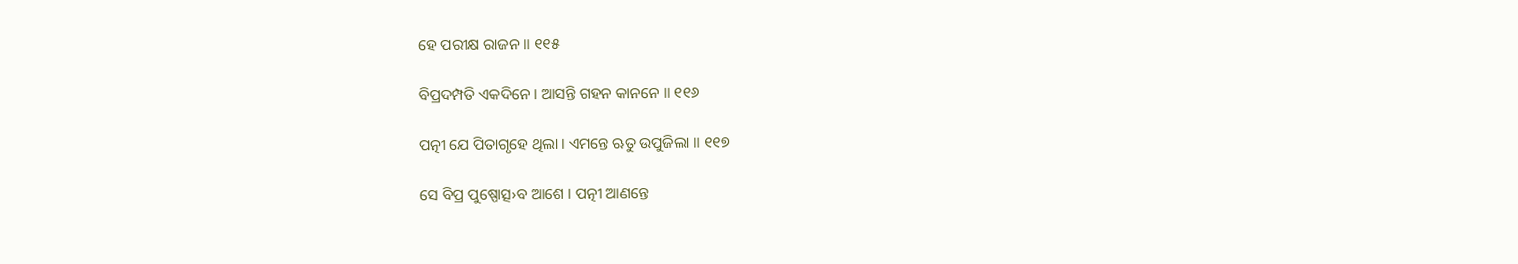ହେ ପରୀକ୍ଷ ରାଜନ ॥ ୧୧୫

ବିପ୍ରଦମ୍ପତି ଏକଦିନେ । ଆସନ୍ତି ଗହନ କାନନେ ॥ ୧୧୬

ପତ୍ନୀ ଯେ ପିତାଗୃହେ ଥିଲା । ଏମନ୍ତେ ଋତୁ ଉପୁଜିଲା ॥ ୧୧୭

ସେ ବିପ୍ର ପୁଷ୍ପୋତ୍ସ›ବ ଆଶେ । ପତ୍ନୀ ଆଣନ୍ତେ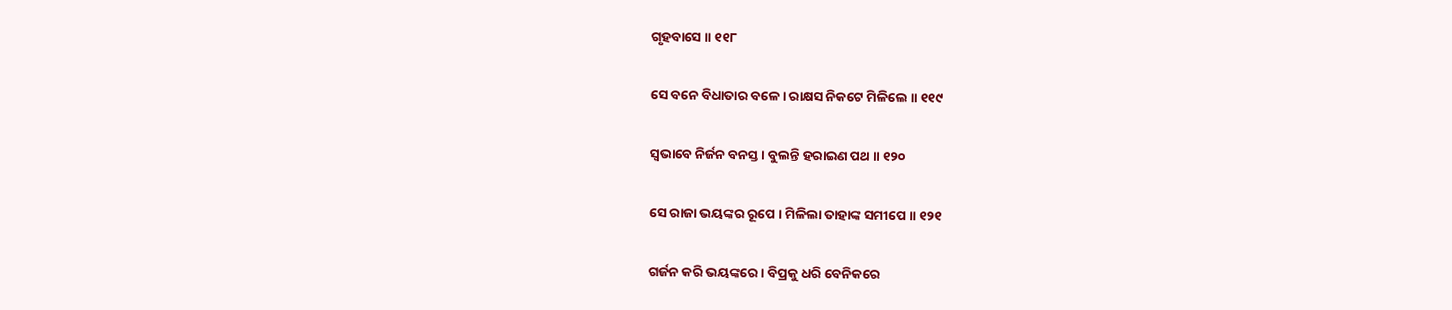ଗୃହବାସେ ॥ ୧୧୮

ସେ ବନେ ବିଧାତାର ବଳେ । ରାକ୍ଷସ ନିକଟେ ମିଳିଲେ ॥ ୧୧୯

ସ୍ୱଭାବେ ନିର୍ଜନ ବନସ୍ତ । ବୁଲନ୍ତି ହରାଇଣ ପଥ ॥ ୧୨୦

ସେ ରାଜା ଭୟଙ୍କର ରୂପେ । ମିଳିଲା ତାହାଙ୍କ ସମୀପେ ॥ ୧୨୧

ଗର୍ଜନ କରି ଭୟଙ୍କରେ । ବିପ୍ରକୁ ଧରି ବେନିକରେ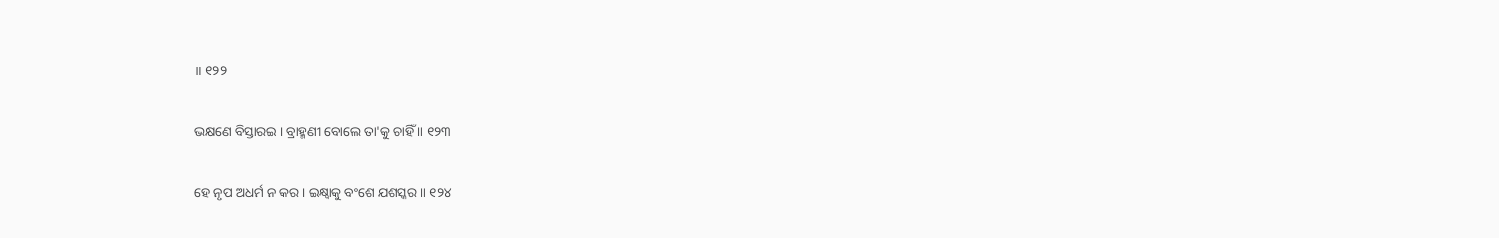॥ ୧୨୨

ଭକ୍ଷଣେ ବିସ୍ତାରଇ । ବ୍ରାହ୍ମଣୀ ବୋଲେ ତା'କୁ ଚାହିଁ ॥ ୧୨୩

ହେ ନୃପ ଅଧର୍ମ ନ କର । ଇକ୍ଷ୍ୱାକୁ ବଂଶେ ଯଶସ୍କର ॥ ୧୨୪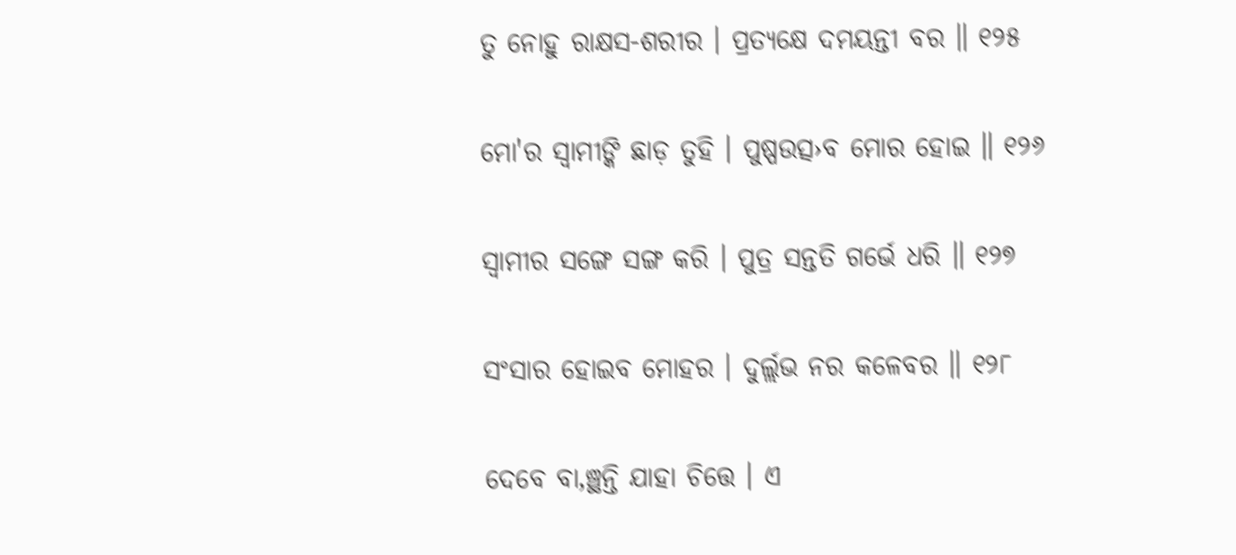ତୁ ନୋହୁ ରାକ୍ଷସ-ଶରୀର । ପ୍ରତ୍ୟକ୍ଷେ ଦମୟନ୍ତୀ ବର ॥ ୧୨୫

ମୋ'ର ସ୍ୱାମୀଙ୍କି ଛାଡ଼ ତୁହି । ପୁଷ୍ପଉତ୍ସ›ବ ମୋର ହୋଇ ॥ ୧୨୬

ସ୍ୱାମୀର ସଙ୍ଗେ ସଙ୍ଗ କରି । ପୁତ୍ର ସନ୍ତତି ଗର୍ଭେ ଧରି ॥ ୧୨୭

ସଂସାର ହୋଇବ ମୋହର । ଦୁର୍ଲ୍ଲଭ ନର କଳେବର ॥ ୧୨୮

ଦେବେ ବା‚ଞ୍ଛନ୍ତି ଯାହା ଚିତ୍ତେ । ଏ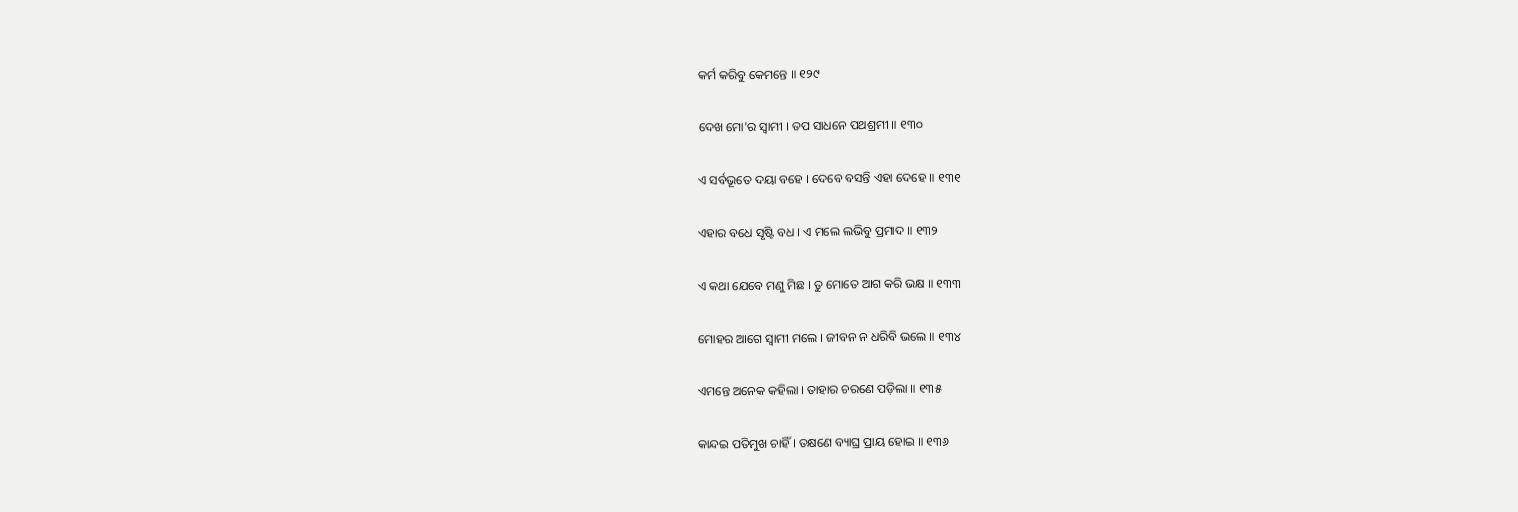କର୍ମ କରିବୁ କେମନ୍ତେ ॥ ୧୨୯

ଦେଖ ମୋ'ର ସ୍ୱାମୀ । ତପ ସାଧନେ ପଥଶ୍ରମୀ ॥ ୧୩୦

ଏ ସର୍ବଭୂତେ ଦୟା ବହେ । ଦେବେ ବସନ୍ତି ଏହା ଦେହେ ॥ ୧୩୧

ଏହାର ବଧେ ସୃଷ୍ଟି ବଧ । ଏ ମଲେ ଲଭିବୁ ପ୍ରମାଦ ॥ ୧୩୨

ଏ କଥା ଯେବେ ମଣୁ ମିଛ । ତୁ ମୋତେ ଆଗ କରି ଭକ୍ଷ ॥ ୧୩୩

ମୋହର ଆଗେ ସ୍ୱାମୀ ମଲେ । ଜୀବନ ନ ଧରିବି ଭଲେ ॥ ୧୩୪

ଏମନ୍ତେ ଅନେକ କହିଲା । ତାହାର ଚରଣେ ପଡ଼ିଲା ॥ ୧୩୫

କାନ୍ଦଇ ପତିମୁଖ ଚାହିଁ । ତକ୍ଷଣେ ବ୍ୟାଘ୍ର ପ୍ରାୟ ହୋଇ ॥ ୧୩୬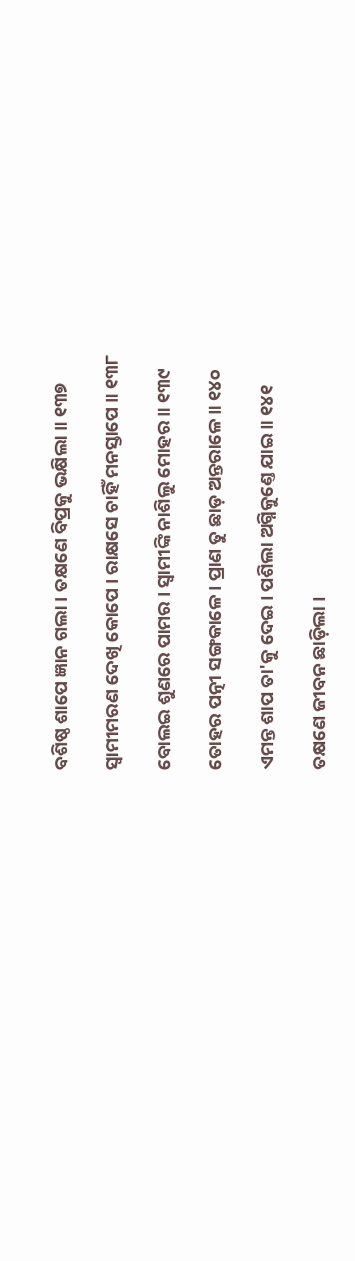ବଶିଷ୍ଠ ଶାପେ ଜ୍ଞାନ ଗଲା । ତକ୍ଷଣେ ବିପ୍ରକୁ ଭକ୍ଷିଲା ॥ ୧୩୭

ସ୍ୱାମୀମରଣ ଦେଖି କୋପେ । ରାକ୍ଷସେ ଚାହିଁ ମନସ୍ତାପେ ॥ ୧୩୮

ବୋଲଇ ଶୁଣରେ ପାମର । ସ୍ୱାମୀଙ୍କି ନାଶିଲୁ ମୋହର ॥ ୧୩୯

ତୋହର ପତ୍ନୀ ସଙ୍ଗକାଳେ । ପ୍ରାଣ ତୁ ଛାଡ଼ ଅନ୍ତରାଳେ ॥ ୧୪୦

ଏମନ୍ତ ଶାପ ତା'କୁ ଦେଇ । ପଶିଲା ଅଗ୍ନିକୁଣ୍ତେ ଯାଇ ॥ ୧୪୧

ତକ୍ଷଣେ ଜୀବନ ଛାଡ଼ିଲା ।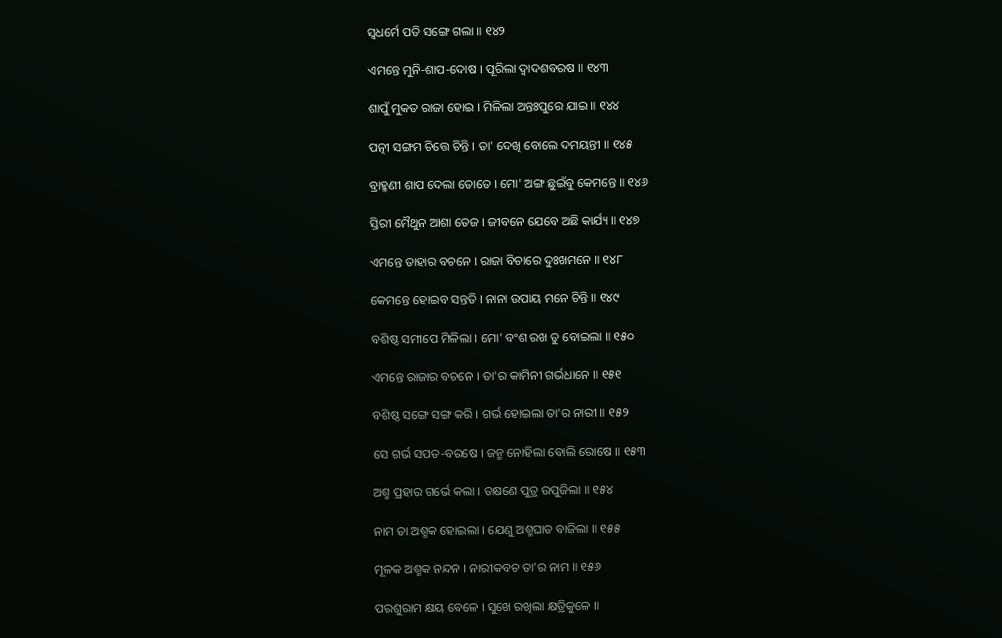ସ୍ୱଧର୍ମେ ପତି ସଙ୍ଗେ ଗଲା ॥ ୧୪୨

ଏମନ୍ତେ ମୁନି-ଶାପ-ଦୋଷ । ପୂରିଲା ଦ୍ୱାଦଶବରଷ ॥ ୧୪୩

ଶାପୁଁ ମୁକତ ରାଜା ହୋଇ । ମିଳିଲା ଅନ୍ତଃପୁରେ ଯାଇ ॥ ୧୪୪

ପତ୍ନୀ ସଙ୍ଗମ ଚିତ୍ତେ ଚିନ୍ତି । ତା' ଦେଖି ବୋଲେ ଦମୟନ୍ତୀ ॥ ୧୪୫

ବ୍ରାହ୍ମଣୀ ଶାପ ଦେଲା ତୋତେ । ମୋ' ଅଙ୍ଗ ଛୁଇଁବୁ କେମନ୍ତେ ॥ ୧୪୬

ସ୍ତିରୀ ମୈଥୁନ ଆଶା ତେଜ । ଜୀବନେ ଯେବେ ଅଛି କାର୍ଯ୍ୟ ॥ ୧୪୭

ଏମନ୍ତେ ତାହାର ବଚନେ । ରାଜା ବିଚାରେ ଦୁଃଖମନେ ॥ ୧୪୮

କେମନ୍ତେ ହୋଇବ ସନ୍ତତି । ନାନା ଉପାୟ ମନେ ଚିନ୍ତି ॥ ୧୪୯

ବଶିଷ୍ଠ ସମୀପେ ମିଳିଲା । ମୋ' ବଂଶ ରଖ ତୁ ବୋଇଲା ॥ ୧୫୦

ଏମନ୍ତେ ରାଜାର ବଚନେ । ତା'ର କାମିନୀ ଗର୍ଭଧାନେ ॥ ୧୫୧

ବଶିଷ୍ଠ ସଙ୍ଗେ ସଙ୍ଗ କରି । ଗର୍ଭ ହୋଇଲା ତା'ର ନାରୀ ॥ ୧୫୨

ସେ ଗର୍ଭ ସପତ-ବରଷେ । ଜନ୍ମ ନୋହିଲା ବୋଲି ରୋଷେ ॥ ୧୫୩

ଅଶ୍ମ ପ୍ରହାର ଗର୍ଭେ କଲା । ତକ୍ଷଣେ ପୁତ୍ର ଉପୁଜିଲା ॥ ୧୫୪

ନାମ ତା ଅଶ୍ମକ ହୋଇଲା । ଯେଣୁ ଅଶ୍ମଘାତ ବାଜିଲା ॥ ୧୫୫

ମୂଳକ ଅଶ୍ମକ ନନ୍ଦନ । ନାରୀକବଚ ତା'ର ନାମ ॥ ୧୫୬

ପରଶୁରାମ କ୍ଷୟ ବେଳେ । ସୁଖେ ରଖିଲା କ୍ଷତ୍ରିକୁଳେ ॥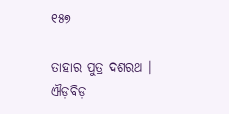୧୫୭

ତାହାର ପୁତ୍ର ଦଶରଥ । ଐଡ଼ବିଡ଼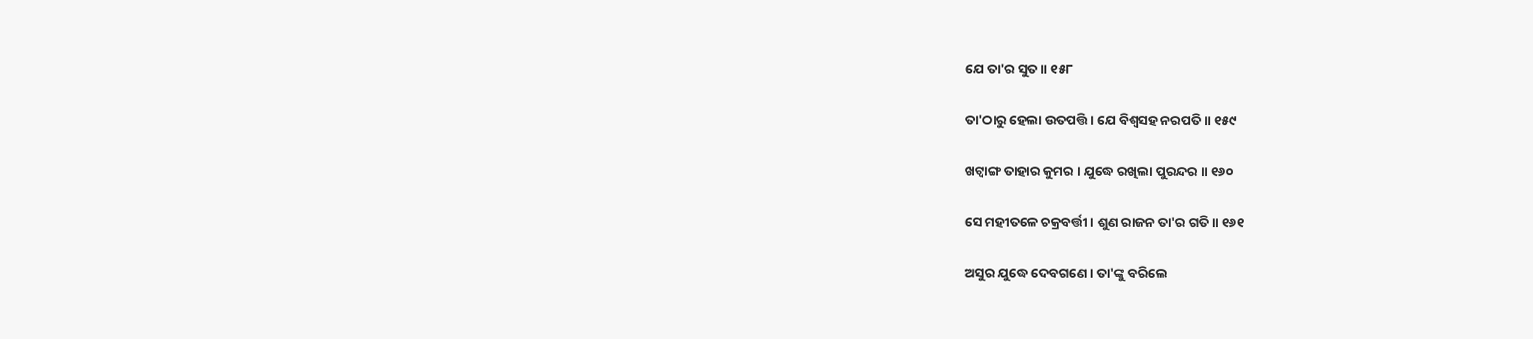ଯେ ତା'ର ସୁତ ॥ ୧୫୮

ତା'ଠାରୁ ହେଲା ଉତପତ୍ତି । ଯେ ବିଶ୍ୱସହ ନରପତି ॥ ୧୫୯

ଖଟ୍ୱାଙ୍ଗ ତାହାର କୁମର । ଯୁଦ୍ଧେ ରଖିଲା ପୁରନ୍ଦର ॥ ୧୬୦

ସେ ମହୀତଳେ ଚକ୍ରବର୍ତ୍ତୀ । ଶୁଣ ରାଜନ ତା'ର ଗତି ॥ ୧୬୧

ଅସୁର ଯୁଦ୍ଧେ ଦେବଗଣେ । ତା'ଙ୍କୁ ବରିଲେ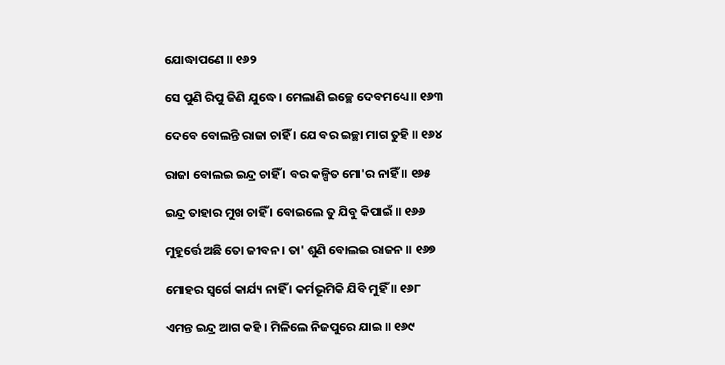ଯୋଦ୍ଧାପଣେ ॥ ୧୬୨

ସେ ପୁଣି ରିପୁ ଜିଣି ଯୁଦ୍ଧେ । ମେଲାଣି ଇଚ୍ଛେ ଦେବମଧ୍ୟେ ॥ ୧୬୩

ଦେବେ ବୋଲନ୍ତି ରାଜା ଚାହିଁ । ଯେ ବର ଇଚ୍ଛା ମାଗ ତୁହି ॥ ୧୬୪

ରାଜା ବୋଲଇ ଇନ୍ଦ୍ର ଚାହିଁ । ବର କଳ୍ପିତ ମୋ'ର ନାହିଁ ॥ ୧୬୫

ଇନ୍ଦ୍ର ତାହାର ମୁଖ ଚାହିଁ । ବୋଇଲେ ତୁ ଯିବୁ କିପାଇଁ ॥ ୧୬୬

ମୁହୂର୍ତ୍ତେ ଅଛି ତୋ ଜୀବନ । ତା' ଶୁଣି ବୋଲଇ ରାଜନ ॥ ୧୬୭

ମୋହର ସ୍ୱର୍ଗେ କାର୍ଯ୍ୟ ନାହିଁ । କର୍ମଭୂମିକି ଯିବି ମୁହିଁ ॥ ୧୬୮

ଏମନ୍ତ ଇନ୍ଦ୍ର ଆଗ କହି । ମିଳିଲେ ନିଜପୁରେ ଯାଇ ॥ ୧୬୯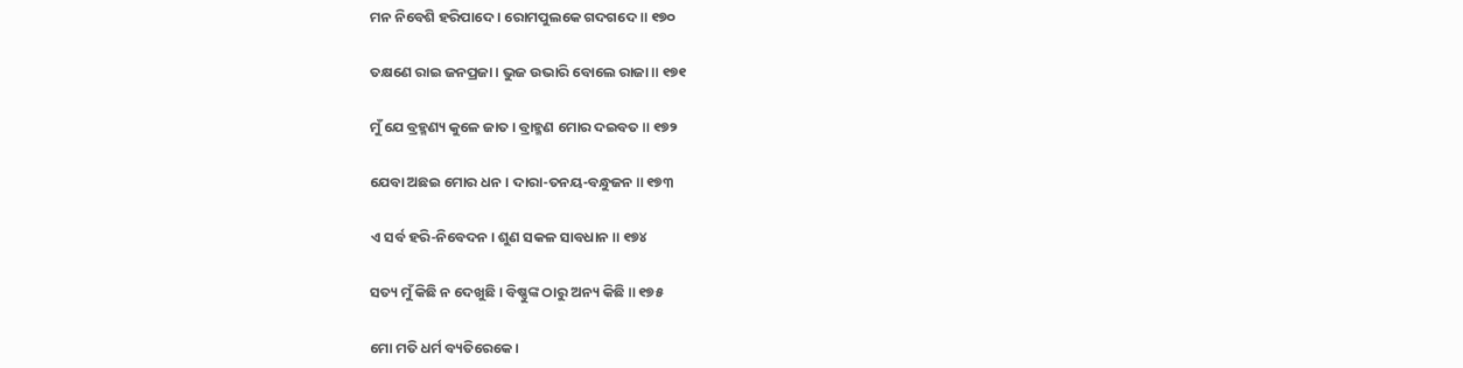ମନ ନିବେଶି ହରିପାଦେ । ରୋମପୁଲକେ ଗଦଗଦେ ॥ ୧୭୦

ତକ୍ଷଣେ ରାଇ ଜନପ୍ରଜା । ଭୁଜ ଉଭାରି ବୋଲେ ରାଜା ॥ ୧୭୧

ମୁଁ ଯେ ବ୍ରହ୍ମଣ୍ୟ କୁଳେ ଜାତ । ବ୍ରାହ୍ମଣ ମୋର ଦଇବତ ॥ ୧୭୨

ଯେବା ଅଛଇ ମୋର ଧନ । ଦାରା-ତନୟ-ବନ୍ଧୁଜନ ॥ ୧୭୩

ଏ ସର୍ବ ହରି-ନିବେଦନ । ଶୁଣ ସକଳ ସାବଧାନ ॥ ୧୭୪

ସତ୍ୟ ମୁଁ କିଛି ନ ଦେଖୁଛି । ବିଷ୍ଣୁଙ୍କ ଠାରୁ ଅନ୍ୟ କିଛି ॥ ୧୭୫

ମୋ ମତି ଧର୍ମ ବ୍ୟତିରେକେ ।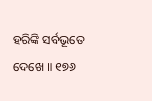ହରିଙ୍କି ସର୍ବଭୂତେ ଦେଖେ ॥ ୧୭୬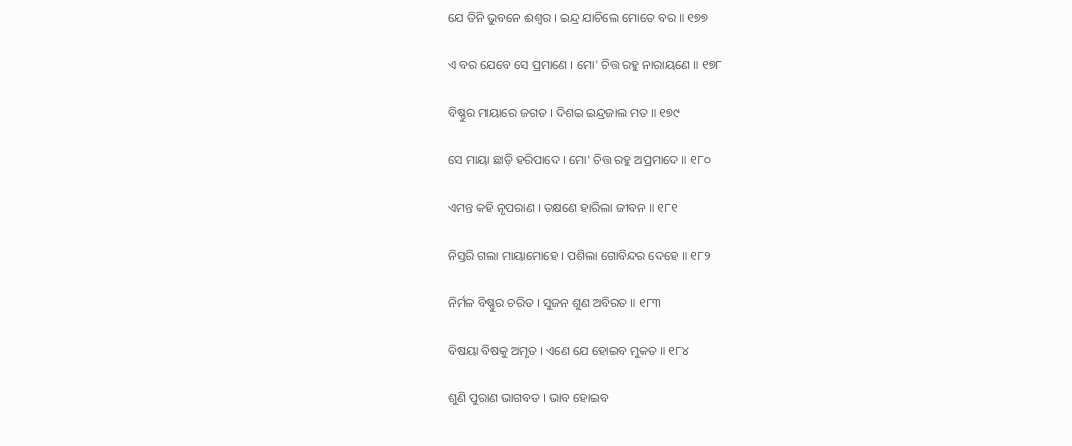ଯେ ତିନି ଭୁବନେ ଈଶ୍ୱର । ଇନ୍ଦ୍ର ଯାଚିଲେ ମୋତେ ବର ॥ ୧୭୭

ଏ ବର ଯେବେ ସେ ପ୍ରମାଣେ । ମୋ' ଚିତ୍ତ ରହୁ ନାରାୟଣେ ॥ ୧୭୮

ବିଷ୍ଣୁର ମାୟାରେ ଜଗତ । ଦିଶଇ ଇନ୍ଦ୍ରଜାଲ ମତ ॥ ୧୭୯

ସେ ମାୟା ଛାଡ଼ି ହରିପାଦେ । ମୋ' ଚିତ୍ତ ରହୁ ଅପ୍ରମାଦେ ॥ ୧୮୦

ଏମନ୍ତ କହି ନୃପରାଣ । ତକ୍ଷଣେ ହାରିଲା ଜୀବନ ॥ ୧୮୧

ନିସ୍ତରି ଗଲା ମାୟାମୋହେ । ପଶିଲା ଗୋବିନ୍ଦର ଦେହେ ॥ ୧୮୨

ନିର୍ମଳ ବିଷ୍ଣୁର ଚରିତ । ସୁଜନ ଶୁଣ ଅବିରତ ॥ ୧୮୩

ବିଷୟା ବିଷକୁ ଅମୃତ । ଏଣେ ଯେ ହୋଇବ ମୁକତ ॥ ୧୮୪

ଶୁଣି ପୁରାଣ ଭାଗବତ । ଭାବ ହୋଇବ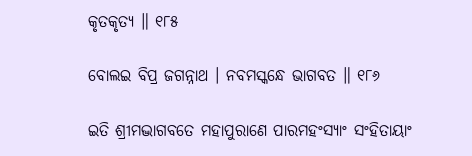କୃତକୃତ୍ୟ ॥ ୧୮୫

ବୋଲଇ ବିପ୍ର ଜଗନ୍ନାଥ । ନବମସ୍କନ୍ଧେ ଭାଗବତ ॥ ୧୮୬

ଇତି ଶ୍ରୀମଦ୍ଭାଗବତେ ମହାପୁରାଣେ ପାରମହଂସ୍ୟାଂ ସଂହିତାୟାଂ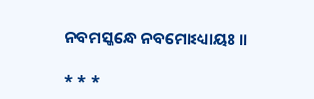ନବମସ୍କନ୍ଧେ ନବମୋଽଧ୍ୟାୟଃ ॥

* * *